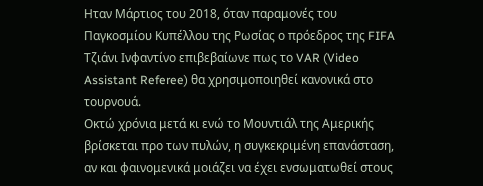Ηταν Μάρτιος του 2018, όταν παραμονές του Παγκοσμίου Κυπέλλου της Ρωσίας ο πρόεδρος της FIFA Τζιάνι Ινφαντίνο επιβεβαίωνε πως το VAR (Video Assistant Referee) θα χρησιμοποιηθεί κανονικά στο τουρνουά.
Οκτώ χρόνια μετά κι ενώ το Μουντιάλ της Αμερικής βρίσκεται προ των πυλών, η συγκεκριμένη επανάσταση, αν και φαινομενικά μοιάζει να έχει ενσωματωθεί στους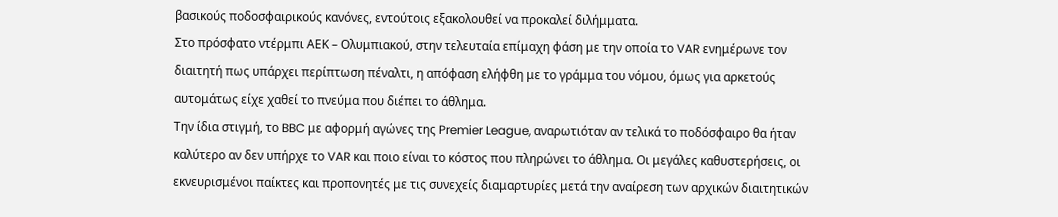βασικούς ποδοσφαιρικούς κανόνες, εντούτοις εξακολουθεί να προκαλεί διλήμματα.
Στο πρόσφατο ντέρμπι ΑΕΚ – Ολυμπιακού, στην τελευταία επίμαχη φάση με την οποία το VAR ενημέρωνε τον διαιτητή πως υπάρχει περίπτωση πέναλτι, η απόφαση ελήφθη με το γράμμα του νόμου, όμως για αρκετούς αυτομάτως είχε χαθεί το πνεύμα που διέπει το άθλημα.
Την ίδια στιγμή, το BBC με αφορμή αγώνες της Premier League, αναρωτιόταν αν τελικά το ποδόσφαιρο θα ήταν καλύτερο αν δεν υπήρχε το VAR και ποιο είναι το κόστος που πληρώνει το άθλημα. Οι μεγάλες καθυστερήσεις, οι εκνευρισμένοι παίκτες και προπονητές με τις συνεχείς διαμαρτυρίες μετά την αναίρεση των αρχικών διαιτητικών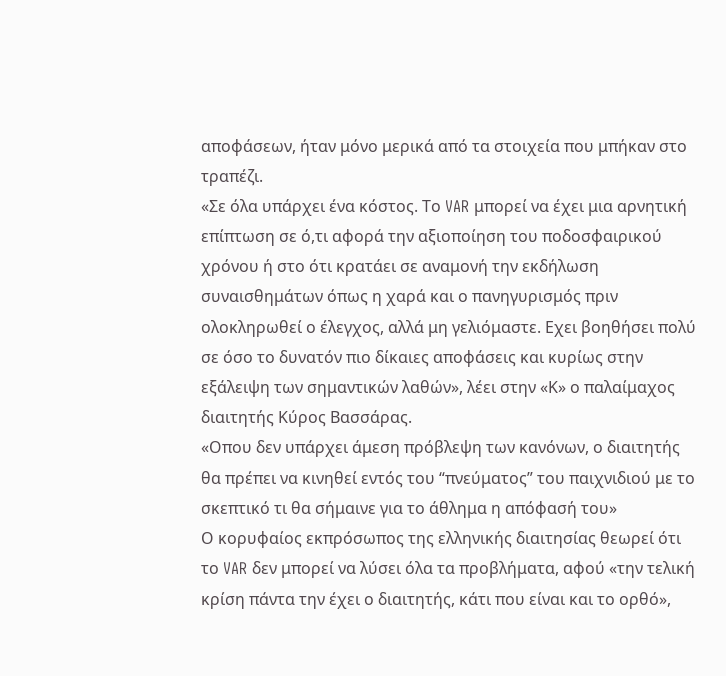αποφάσεων, ήταν μόνο μερικά από τα στοιχεία που μπήκαν στο τραπέζι.
«Σε όλα υπάρχει ένα κόστος. Το VAR μπορεί να έχει μια αρνητική επίπτωση σε ό,τι αφορά την αξιοποίηση του ποδοσφαιρικού χρόνου ή στο ότι κρατάει σε αναμονή την εκδήλωση συναισθημάτων όπως η χαρά και ο πανηγυρισμός πριν ολοκληρωθεί ο έλεγχος, αλλά μη γελιόμαστε. Εχει βοηθήσει πολύ σε όσο το δυνατόν πιο δίκαιες αποφάσεις και κυρίως στην εξάλειψη των σημαντικών λαθών», λέει στην «Κ» ο παλαίμαχος διαιτητής Κύρος Βασσάρας.
«Οπου δεν υπάρχει άμεση πρόβλεψη των κανόνων, ο διαιτητής θα πρέπει να κινηθεί εντός του “πνεύματος” του παιχνιδιού με το σκεπτικό τι θα σήμαινε για το άθλημα η απόφασή του»
Ο κορυφαίος εκπρόσωπος της ελληνικής διαιτησίας θεωρεί ότι το VAR δεν μπορεί να λύσει όλα τα προβλήματα, αφού «την τελική κρίση πάντα την έχει ο διαιτητής, κάτι που είναι και το ορθό»,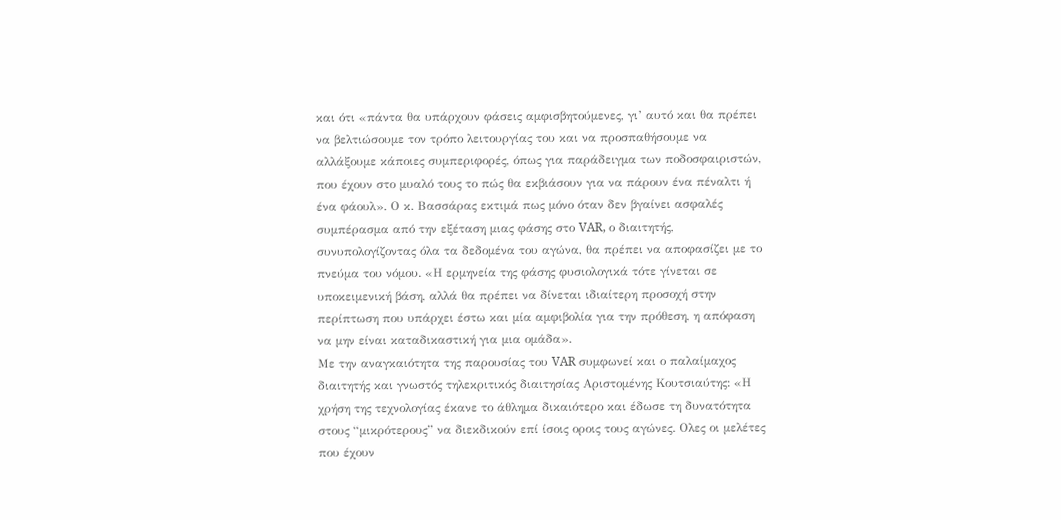και ότι «πάντα θα υπάρχουν φάσεις αμφισβητούμενες, γι’ αυτό και θα πρέπει να βελτιώσουμε τον τρόπο λειτουργίας του και να προσπαθήσουμε να αλλάξουμε κάποιες συμπεριφορές, όπως για παράδειγμα των ποδοσφαιριστών, που έχουν στο μυαλό τους το πώς θα εκβιάσουν για να πάρουν ένα πέναλτι ή ένα φάουλ». Ο κ. Βασσάρας εκτιμά πως μόνο όταν δεν βγαίνει ασφαλές συμπέρασμα από την εξέταση μιας φάσης στο VAR, ο διαιτητής, συνυπολογίζοντας όλα τα δεδομένα του αγώνα, θα πρέπει να αποφασίζει με το πνεύμα του νόμου. «Η ερμηνεία της φάσης φυσιολογικά τότε γίνεται σε υποκειμενική βάση, αλλά θα πρέπει να δίνεται ιδιαίτερη προσοχή στην περίπτωση που υπάρχει έστω και μία αμφιβολία για την πρόθεση, η απόφαση να μην είναι καταδικαστική για μια ομάδα».
Με την αναγκαιότητα της παρουσίας του VAR συμφωνεί και ο παλαίμαχος διαιτητής και γνωστός τηλεκριτικός διαιτησίας Αριστομένης Κουτσιαύτης: «Η χρήση της τεχνολογίας έκανε το άθλημα δικαιότερο και έδωσε τη δυνατότητα στους “μικρότερους” να διεκδικούν επί ίσοις οροις τους αγώνες. Ολες οι μελέτες που έχουν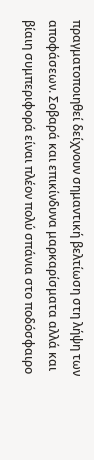πραγματοποιηθεί δείχνουν σημαντική βελτίωση στη λήψη των αποφάσεων. Σοβαρά και επικίνδυνα μαρκαρίσματα αλλά και βίαιη συμπεριφορά είναι πλέον πολύ σπάνια στο ποδόσφαιρο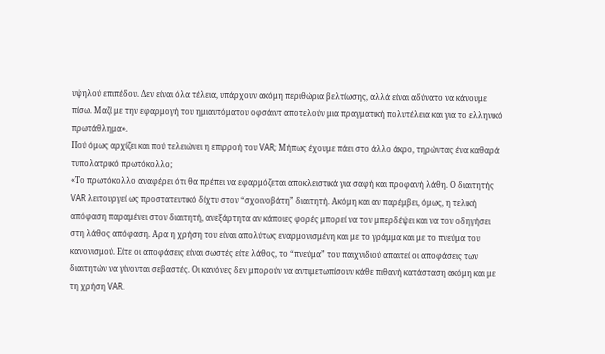υψηλού επιπέδου. Δεν είναι όλα τέλεια, υπάρχουν ακόμη περιθώρια βελτίωσης, αλλά είναι αδύνατο να κάνουμε πίσω. Μαζί με την εφαρμογή του ημιαυτόματου οφσάιντ αποτελούν μια πραγματική πολυτέλεια και για το ελληνικό πρωτάθλημα».
Πού όμως αρχίζει και πού τελειώνει η επιρροή του VAR; Μήπως έχουμε πάει στο άλλο άκρο, τηρώντας ένα καθαρά τυπολατρικό πρωτόκολλο;
«Το πρωτόκολλο αναφέρει ότι θα πρέπει να εφαρμόζεται αποκλειστικά για σαφή και προφανή λάθη. Ο διαιτητής VAR λειτουργεί ως προστατευτικό δίχτυ στον “σχοινοβάτη” διαιτητή. Ακόμη και αν παρέμβει, όμως, η τελική απόφαση παραμένει στον διαιτητή, ανεξάρτητα αν κάποιες φορές μπορεί να τον μπερδέψει και να τον οδηγήσει στη λάθος απόφαση. Αρα η χρήση του είναι απολύτως εναρμονισμένη και με το γράμμα και με το πνεύμα του κανονισμού. Είτε οι αποφάσεις είναι σωστές είτε λάθος, το “πνεύμα” του παιχνιδιού απαιτεί οι αποφάσεις των διαιτητών να γίνονται σεβαστές. Οι κανόνες δεν μπορούν να αντιμετωπίσουν κάθε πιθανή κατάσταση ακόμη και με τη χρήση VAR.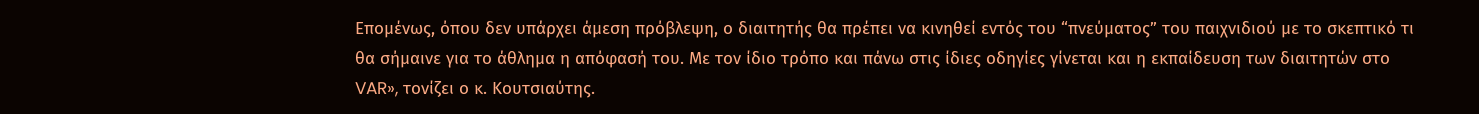Επομένως, όπου δεν υπάρχει άμεση πρόβλεψη, ο διαιτητής θα πρέπει να κινηθεί εντός του “πνεύματος” του παιχνιδιού με το σκεπτικό τι θα σήμαινε για το άθλημα η απόφασή του. Με τον ίδιο τρόπο και πάνω στις ίδιες οδηγίες γίνεται και η εκπαίδευση των διαιτητών στο VAR», τονίζει ο κ. Κουτσιαύτης.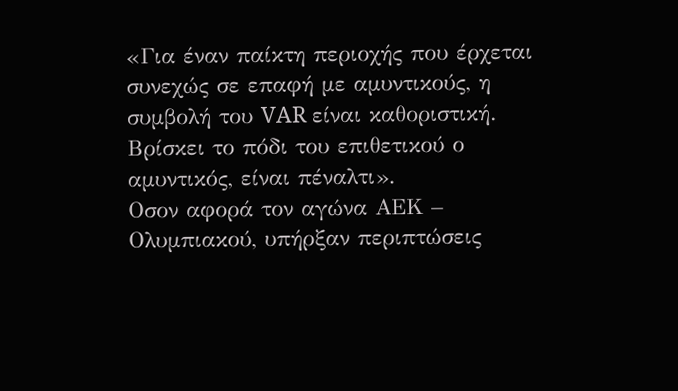«Για έναν παίκτη περιοχής που έρχεται συνεχώς σε επαφή με αμυντικούς, η συμβολή του VAR είναι καθοριστική. Βρίσκει το πόδι του επιθετικού ο αμυντικός, είναι πέναλτι».
Οσον αφορά τον αγώνα ΑΕΚ – Ολυμπιακού, υπήρξαν περιπτώσεις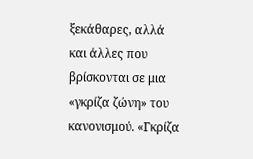ξεκάθαρες, αλλά και άλλες που βρίσκονται σε μια «γκρίζα ζώνη» του κανονισμού. «Γκρίζα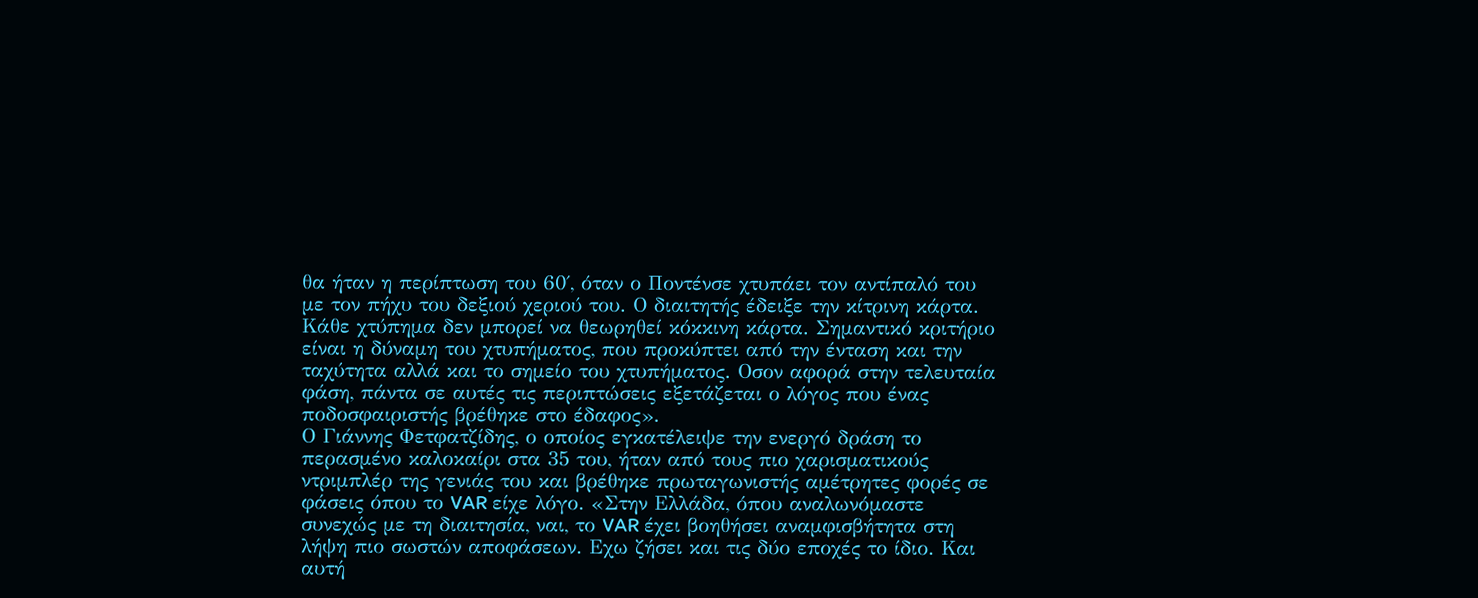θα ήταν η περίπτωση του 60΄, όταν ο Ποντένσε χτυπάει τον αντίπαλό του με τον πήχυ του δεξιού χεριού του. Ο διαιτητής έδειξε την κίτρινη κάρτα. Κάθε χτύπημα δεν μπορεί να θεωρηθεί κόκκινη κάρτα. Σημαντικό κριτήριο είναι η δύναμη του χτυπήματος, που προκύπτει από την ένταση και την ταχύτητα αλλά και το σημείο του χτυπήματος. Οσον αφορά στην τελευταία φάση, πάντα σε αυτές τις περιπτώσεις εξετάζεται ο λόγος που ένας ποδοσφαιριστής βρέθηκε στο έδαφος».
Ο Γιάννης Φετφατζίδης, ο οποίος εγκατέλειψε την ενεργό δράση το περασμένο καλοκαίρι στα 35 του, ήταν από τους πιο χαρισματικούς ντριμπλέρ της γενιάς του και βρέθηκε πρωταγωνιστής αμέτρητες φορές σε φάσεις όπου το VAR είχε λόγο. «Στην Ελλάδα, όπου αναλωνόμαστε συνεχώς με τη διαιτησία, ναι, το VAR έχει βοηθήσει αναμφισβήτητα στη λήψη πιο σωστών αποφάσεων. Εχω ζήσει και τις δύο εποχές το ίδιο. Και αυτή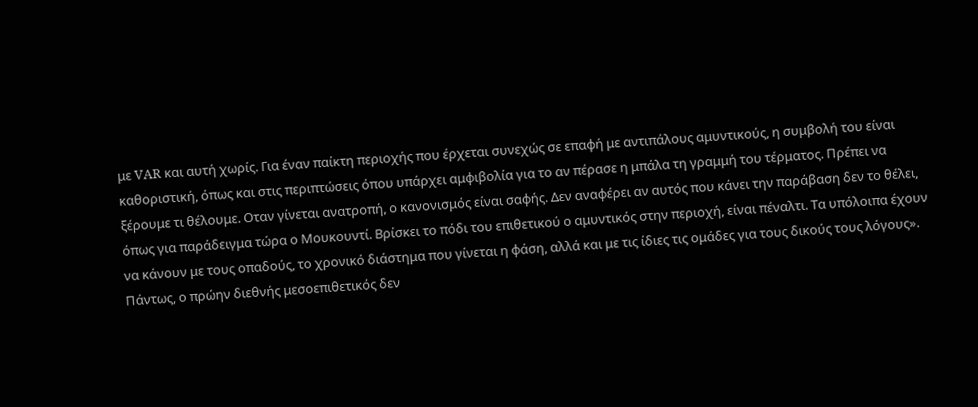με VAR και αυτή χωρίς. Για έναν παίκτη περιοχής που έρχεται συνεχώς σε επαφή με αντιπάλους αμυντικούς, η συμβολή του είναι καθοριστική, όπως και στις περιπτώσεις όπου υπάρχει αμφιβολία για το αν πέρασε η μπάλα τη γραμμή του τέρματος. Πρέπει να ξέρουμε τι θέλουμε. Οταν γίνεται ανατροπή, ο κανονισμός είναι σαφής. Δεν αναφέρει αν αυτός που κάνει την παράβαση δεν το θέλει, όπως για παράδειγμα τώρα ο Μουκουντί. Βρίσκει το πόδι του επιθετικού ο αμυντικός στην περιοχή, είναι πέναλτι. Τα υπόλοιπα έχουν να κάνουν με τους οπαδούς, το χρονικό διάστημα που γίνεται η φάση, αλλά και με τις ίδιες τις ομάδες για τους δικούς τους λόγους».
Πάντως, ο πρώην διεθνής μεσοεπιθετικός δεν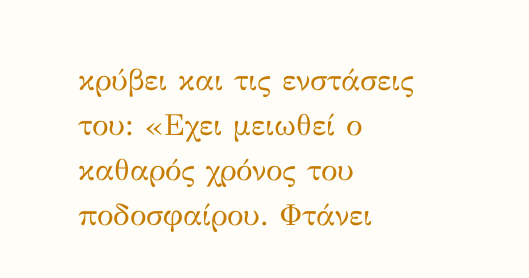κρύβει και τις ενστάσεις του: «Εχει μειωθεί ο καθαρός χρόνος του ποδοσφαίρου. Φτάνει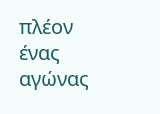πλέον ένας αγώνας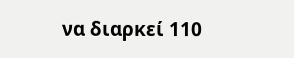να διαρκεί 110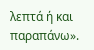λεπτά ή και παραπάνω».